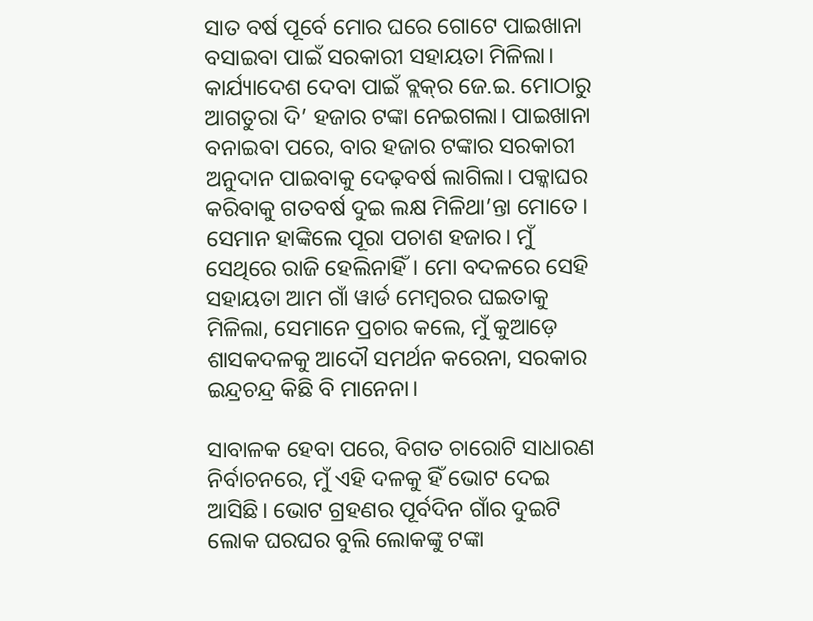ସାତ ବର୍ଷ ପୂର୍ବେ ମୋର ଘରେ ଗୋଟେ ପାଇଖାନା ବସାଇବା ପାଇଁ ସରକାରୀ ସହାୟତା ମିଳିଲା। କାର୍ଯ୍ୟାଦେଶ ଦେବା ପାଇଁ ବ୍ଲକ୍‌ର ଜେ.ଇ. ମୋଠାରୁ ଆଗତୁରା ଦି’ ହଜାର ଟଙ୍କା ନେଇଗଲା। ପାଇଖାନା ବନାଇବା ପରେ, ବାର ହଜାର ଟଙ୍କାର ସରକାରୀ ଅନୁଦାନ ପାଇବାକୁ ଦେଢ଼ବର୍ଷ ଲାଗିଲା। ପକ୍କାଘର କରିବାକୁ ଗତବର୍ଷ ଦୁଇ ଲକ୍ଷ ମିଳିଥା’ନ୍ତା ମୋତେ। ସେମାନ ହାଙ୍କିଲେ ପୂରା ପଚାଶ ହଜାର। ମୁଁ ସେଥିରେ ରାଜି ହେଲିନାହିଁ। ମୋ ବଦଳରେ ସେହି ସହାୟତା ଆମ ଗାଁ ୱାର୍ଡ ମେମ୍ବରର ଘଇତାକୁ ମିଳିଲା, ସେମାନେ ପ୍ରଚାର କଲେ, ମୁଁ କୁଆଡ଼େ ଶାସକଦଳକୁ ଆଦୌ ସମର୍ଥନ କରେନା, ସରକାର ଇନ୍ଦ୍ରଚନ୍ଦ୍ର କିଛି ବି ମାନେନା।

ସାବାଳକ ହେବା ପରେ, ବିଗତ ଚାରୋଟି ସାଧାରଣ ନିର୍ବାଚନରେ, ମୁଁ ଏହି ଦଳକୁ ହିଁ ଭୋଟ ଦେଇ ଆସିଛି। ଭୋଟ ଗ୍ରହଣର ପୂର୍ବଦିନ ଗାଁର ଦୁଇଟି ଲୋକ ଘରଘର ବୁଲି ଲୋକଙ୍କୁ ଟଙ୍କା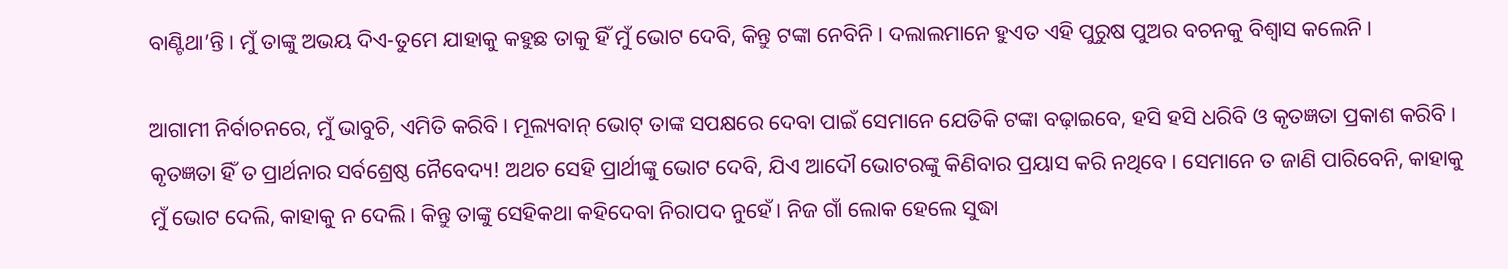ବାଣ୍ଟିଥା’ନ୍ତି। ମୁଁ ତାଙ୍କୁ ଅଭୟ ଦିଏ-ତୁମେ ଯାହାକୁ କହୁଛ ତାକୁ ହିଁ ମୁଁ ଭୋଟ ଦେବି, କିନ୍ତୁ ଟଙ୍କା ନେବିନି। ଦଲାଲମାନେ ହୁଏତ ଏହି ପୁରୁଷ ପୁଅର ବଚନକୁ ବିଶ୍ୱାସ କଲେନି।

ଆଗାମୀ ନିର୍ବାଚନରେ, ମୁଁ ଭାବୁଚି, ଏମିତି କରିବି। ମୂଲ୍ୟବାନ୍ ଭୋଟ୍ ତାଙ୍କ ସପକ୍ଷରେ ଦେବା ପାଇଁ ସେମାନେ ଯେତିକି ଟଙ୍କା ବଢ଼ାଇବେ, ହସି ହସି ଧରିବି ଓ କୃତଜ୍ଞତା ପ୍ରକାଶ କରିବି। କୃତଜ୍ଞତା ହିଁ ତ ପ୍ରାର୍ଥନାର ସର୍ବଶ୍ରେଷ୍ଠ ନୈବେଦ୍ୟ! ଅଥଚ ସେହି ପ୍ରାର୍ଥୀଙ୍କୁ ଭୋଟ ଦେବି, ଯିଏ ଆଦୌ ଭୋଟରଙ୍କୁ କିଣିବାର ପ୍ରୟାସ କରି ନଥିବେ। ସେମାନେ ତ ଜାଣି ପାରିବେନି, କାହାକୁ ମୁଁ ଭୋଟ ଦେଲି, କାହାକୁ ନ ଦେଲି। କିନ୍ତୁ ତାଙ୍କୁ ସେହିକଥା କହିଦେବା ନିରାପଦ ନୁହେଁ। ନିଜ ଗାଁ ଲୋକ ହେଲେ ସୁଦ୍ଧା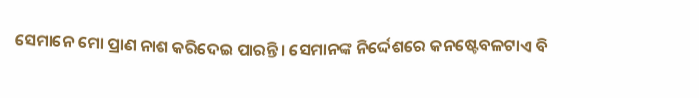ସେମାନେ ମୋ ପ୍ରାଣ ନାଶ କରିଦେଇ ପାରନ୍ତି। ସେମାନଙ୍କ ନିର୍ଦ୍ଦେଶରେ କନଷ୍ଟେବଳଟାଏ ବି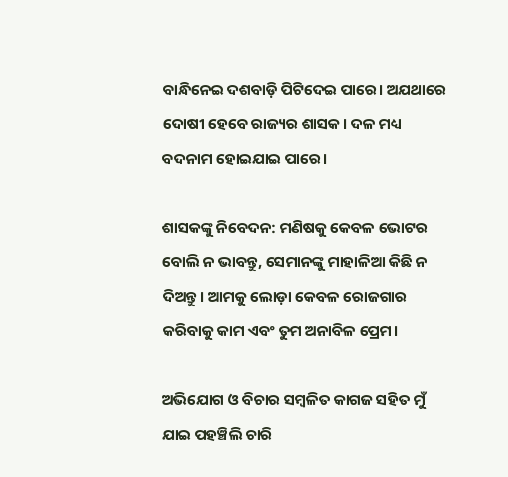ବାନ୍ଧିନେଇ ଦଶବାଡ଼ି ପିଟିଦେଇ ପାରେ। ଅଯଥାରେ ଦୋଷୀ ହେବେ ରାଜ୍ୟର ଶାସକ। ଦଳ ମଧ୍ୟ ବଦନାମ ହୋଇଯାଇ ପାରେ।

ଶାସକଙ୍କୁ ନିବେଦନ: ମଣିଷକୁ କେବଳ ଭୋଟର ବୋଲି ନ ଭାବନ୍ତୁ, ସେମାନଙ୍କୁ ମାହାଳିଆ କିଛି ନ ଦିଅନ୍ତୁ। ଆମକୁ ଲୋଡ଼ା କେବଳ ରୋଜଗାର କରିବାକୁ କାମ ଏବଂ ତୁମ ଅନାବିଳ ପ୍ରେମ।

ଅଭିଯୋଗ ଓ ବିଚାର ସମ୍ବଳିତ କାଗଜ ସହିତ ମୁଁ ଯାଇ ପହଞ୍ଚିଲି ଚାରି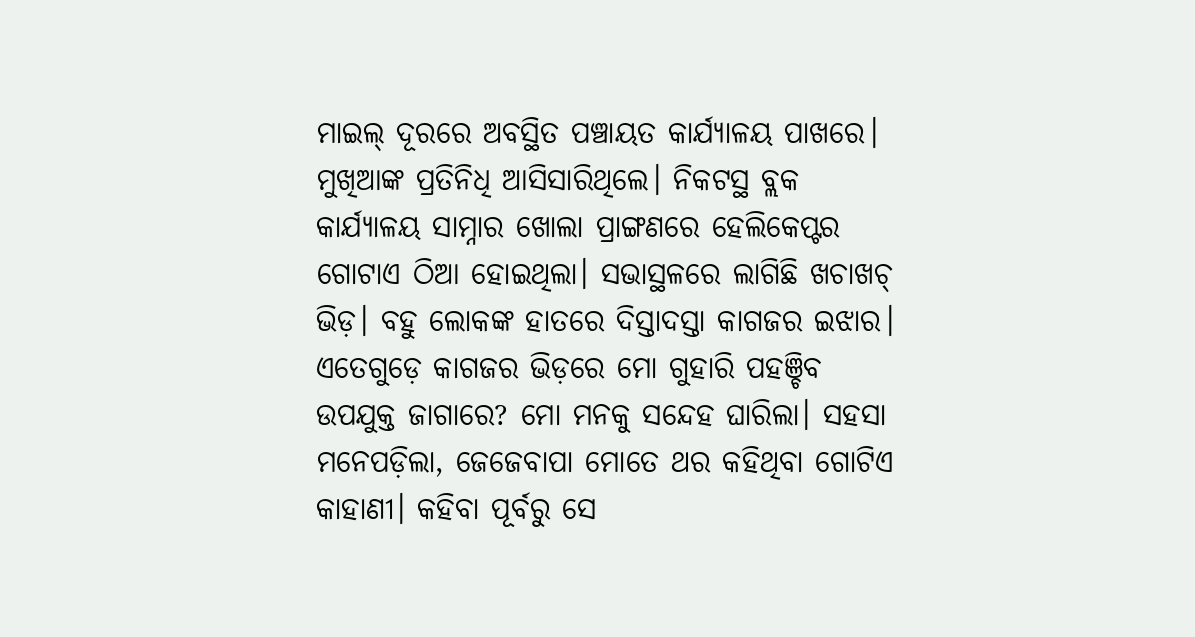ମାଇଲ୍‌ ଦୂରରେ ଅବସ୍ଥିତ ପଞ୍ଚାୟତ କାର୍ଯ୍ୟାଳୟ ପାଖରେ। ମୁଖିଆଙ୍କ ପ୍ରତିନିଧି ଆସିସାରିଥିଲେ। ନିକଟସ୍ଥ ବ୍ଲକ କାର୍ଯ୍ୟାଳୟ ସାମ୍ନାର ଖୋଲା ପ୍ରାଙ୍ଗଣରେ ହେଲିକେପ୍ଟର ଗୋଟାଏ ଠିଆ ହୋଇଥିଲା। ସଭାସ୍ଥଳରେ ଲାଗିଛି ଖଚାଖଚ୍ ଭିଡ଼। ବହୁ ଲୋକଙ୍କ ହାତରେ ଦିସ୍ତାଦସ୍ତା କାଗଜର ଇଝାର। ଏତେଗୁଡ଼େ କାଗଜର ଭିଡ଼ରେ ମୋ ଗୁହାରି ପହଞ୍ଚିବ ଉପଯୁକ୍ତ ଜାଗାରେ? ମୋ ମନକୁ ସନ୍ଦେହ ଘାରିଲା। ସହସା ମନେପଡ଼ିଲା, ଜେଜେବାପା ମୋତେ ଥର କହିଥିବା ଗୋଟିଏ କାହାଣୀ। କହିବା ପୂର୍ବରୁ ସେ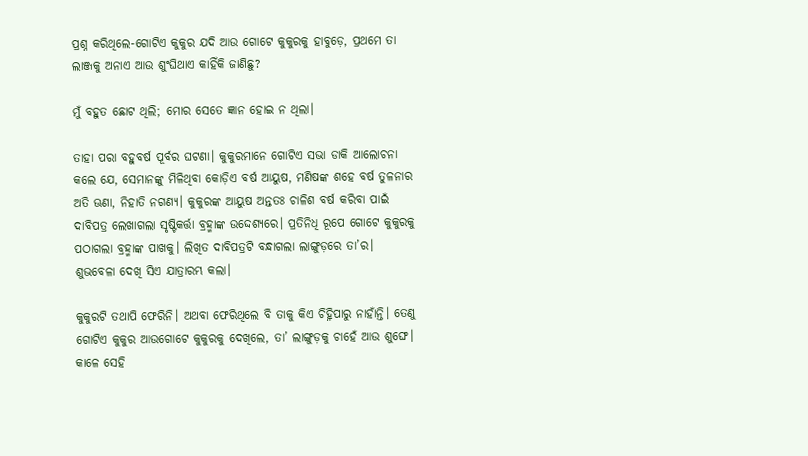ପ୍ରଶ୍ନ କରିଥିଲେ-ଗୋଟିଏ କୁକୁର ଯଦି ଆଉ ଗୋଟେ କୁକୁରକୁ ହାବୁଡ଼େ, ପ୍ରଥମେ ତା ଲାଞ୍ଜକୁ ଅନାଏ ଆଉ ଶୁଂଘିଥାଏ କାହିଁକି ଜାଣିଛୁ?

ମୁଁ ବହୁତ ଛୋଟ ଥିଲି; ମୋର ସେତେ ଜ୍ଞାନ ହୋଇ ନ ଥିଲା।

ତାହା ପରା ବହୁବର୍ଷ ପୂର୍ବର ଘଟଣା। କୁକୁରମାନେ ଗୋଟିଏ ସଭା ଡାକି ଆଲୋଚନା କଲେ ଯେ, ସେମାନଙ୍କୁ ମିଳିଥିବା କୋଡ଼ିଏ ବର୍ଷ ଆୟୁଷ, ମଣିଷଙ୍କ ଶହେ ବର୍ଷ ତୁଳନାର ଅତି ଊଣା, ନିହାତି ନଗଣ୍ୟ। କୁକୁରଙ୍କ ଆୟୁଷ ଅନ୍ତତଃ ଚାଳିଶ ବର୍ଷ କରିବା ପାଇଁ ଦାବିପତ୍ର ଲେଖାଗଲା ସୃଷ୍ଟିକର୍ତ୍ତା ବ୍ରହ୍ମାଙ୍କ ଉଦ୍ଦେଶ୍ୟରେ। ପ୍ରତିନିଧି ରୂପେ ଗୋଟେ କୁକୁରକୁ ପଠାଗଲା ବ୍ରହ୍ମାଙ୍କ ପାଖକୁ। ଲିଖିତ ଦାବିପତ୍ରଟି ବନ୍ଧାଗଲା ଲାଙ୍ଗୁଡ଼ରେ ତା’ର। ଶୁଭବେଳା ଦେଖି ସିଏ ଯାତ୍ରାରମ୍ଭ କଲା।

କୁକୁରଟି ତଥାପି ଫେରିନି। ଅଥବା ଫେରିଥିଲେ ବି ତାକୁ କିଏ ଚିହ୍ନିପାରୁ ନାହାଁନ୍ତି। ତେଣୁ ଗୋଟିଏ କୁକୁର ଆଉଗୋଟେ କୁକୁରକୁ ଦେଖିଲେ, ତା’ ଲାଙ୍ଗୁଡ଼କୁ ଚାହେଁ ଆଉ ଶୁଙ୍ଘେ। କାଳେ ସେହି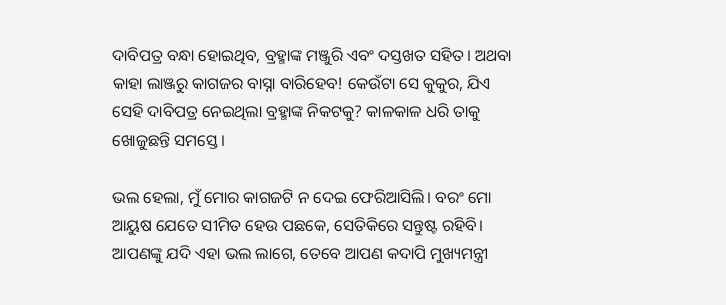ଦାବିପତ୍ର ବନ୍ଧା ହୋଇଥିବ, ବ୍ରହ୍ମାଙ୍କ ମଞ୍ଜୁରି ଏବଂ ଦସ୍ତଖତ ସହିତ। ଅଥବା କାହା ଲାଞ୍ଜରୁ କାଗଜର ବାସ୍ନା ବାରିହେବ! କେଉଁଟା ସେ କୁକୁର, ଯିଏ ସେହି ଦାବିପତ୍ର ନେଇଥିଲା ବ୍ରହ୍ମାଙ୍କ ନିକଟକୁ? କାଳକାଳ ଧରି ତାକୁ ଖୋଜୁଛନ୍ତି ସମସ୍ତେ।

ଭଲ ହେଲା, ମୁଁ ମୋର କାଗଜଟି ନ ଦେଇ ଫେରିଆସିଲି। ବରଂ ମୋ ଆୟୁଷ ଯେତେ ସୀମିତ ହେଉ ପଛକେ, ସେତିକିରେ ସନ୍ତୁଷ୍ଟ ରହିବି।
ଆପଣଙ୍କୁ ଯଦି ଏହା ଭଲ ଲାଗେ, ତେବେ ଆପଣ କଦାପି ମୁଖ୍ୟମନ୍ତ୍ରୀ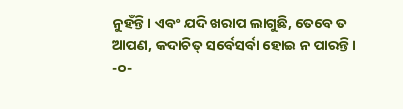ନୁହଁନ୍ତି। ଏବଂ ଯଦି ଖରାପ ଲାଗୁଛି, ତେବେ ତ ଆପଣ, କଦାଚିତ୍ ସର୍ବେସର୍ବା ହୋଇ ନ ପାରନ୍ତି।
-୦-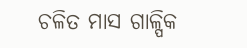ଚଳିତ ମାସ ଗାଳ୍ପିକ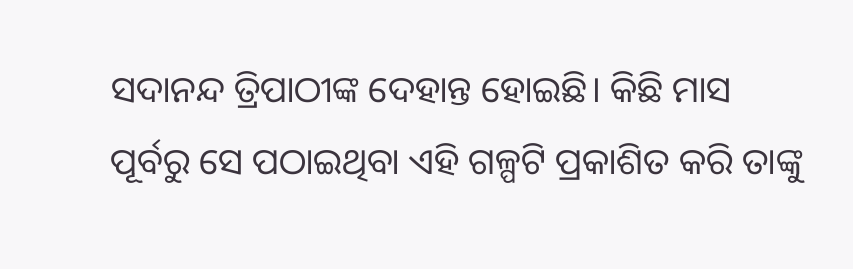ସଦାନନ୍ଦ ତ୍ରିପାଠୀଙ୍କ ଦେହାନ୍ତ ହୋଇଛି। କିଛି ମାସ ପୂର୍ବରୁ ସେ ପଠାଇଥିବା ଏହି ଗଳ୍ପଟି ପ୍ରକାଶିତ କରି ତାଙ୍କୁ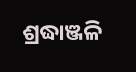ଶ୍ରଦ୍ଧାଞ୍ଜଳି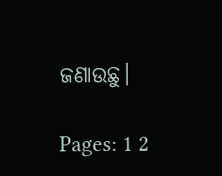ଜଣାଉଛୁ।

Pages: 1 2